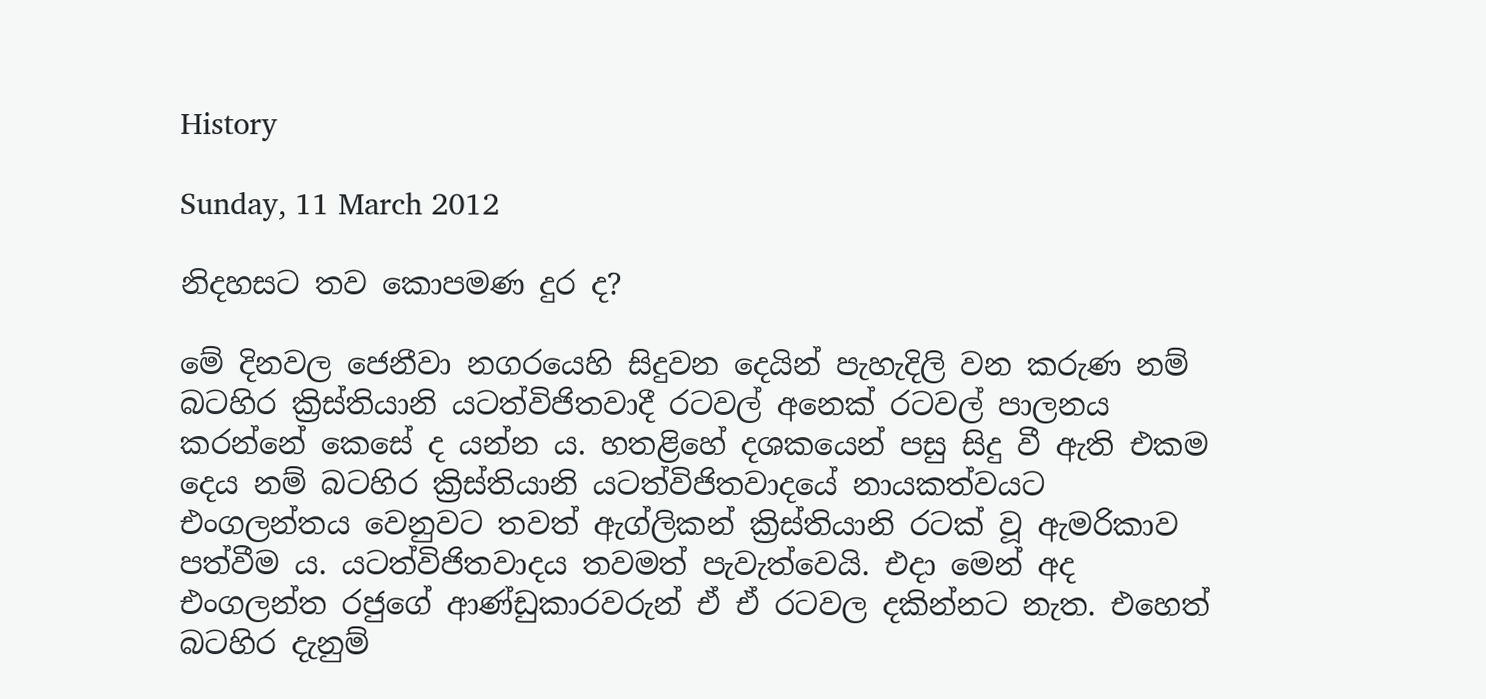History

Sunday, 11 March 2012

නිදහසට තව කොපමණ දුර ද?

මේ දිනවල ජෙනීවා නගරයෙහි සිදුවන දෙයින් පැහැදිලි වන කරුණ නම් බටහිර ක්‍රිස්තියානි යටත්විජිතවාදී රටවල් අනෙක් රටවල් පාලනය කරන්නේ කෙසේ ද යන්න ය. හතළිහේ දශකයෙන් පසු සිදු වී ඇති එකම දෙය නම් බටහිර ක්‍රිස්තියානි යටත්විජිතවාදයේ නායකත්වයට එංගලන්තය වෙනුවට තවත් ඇග්ලිකන් ක්‍රිස්තියානි රටක් වූ ඇමරිකාව පත්වීම ය. යටත්විජිතවාදය තවමත් පැවැත්වෙයි. එදා මෙන් අද එංගලන්ත රජුගේ ආණ්ඩුකාරවරුන් ඒ ඒ රටවල දකින්නට නැත. එහෙත් බටහිර දැනුම්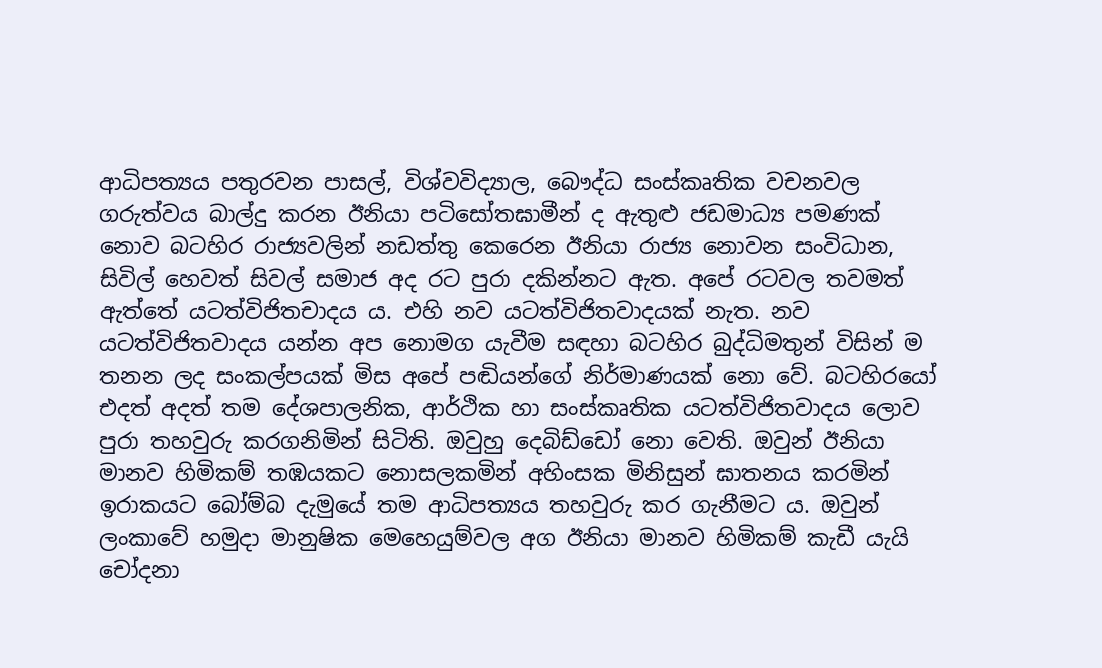ආධිපත්‍යය පතුරවන පාසල්, විශ්වවිද්‍යාල, බෞද්ධ සංස්කෘතික වචනවල ගරුත්වය බාල්දු කරන ඊනියා පටිසෝතඝාමීන් ද ඇතුළු ජඩමාධ්‍ය පමණක් නොව බටහිර රාජ්‍යවලින් නඩත්තු කෙරෙන ඊනියා රාජ්‍ය නොවන සංවිධාන, සිවිල් හෙවත් සිවල් සමාජ අද රට පුරා දකින්නට ඇත. අපේ රටවල තවමත් ඇත්තේ යටත්විජිතචාදය ය. එහි නව යටත්විජිතවාදයක් නැත. නව යටත්විජිතවාදය යන්න අප නොමග යැවීම සඳහා බටහිර බුද්ධිමතුන් විසින් ම තනන ලද සංකල්පයක් මිස අපේ පඬියන්ගේ නිර්මාණයක් නො වේ. බටහිරයෝ එදත් අදත් තම දේශපාලනික, ආර්ථික හා සංස්කෘතික යටත්විජිතවාදය ලොව පුරා තහවුරු කරගනිමින් සිටිති. ඔවුහු දෙබිඩ්ඩෝ නො වෙති. ඔවුන් ඊනියා මානව හිමිකම් තඹයකට නොසලකමින් අහිංසක මිනිසුන් ඝාතනය කරමින් ඉරාකයට බෝම්බ දැමුයේ තම ආධිපත්‍යය තහවුරු කර ගැනීමට ය. ඔවුන් ලංකාවේ හමුදා මානුෂික මෙහෙයුම්වල අග ඊනියා මානව හිමිකම් කැඩී යැයි චෝදනා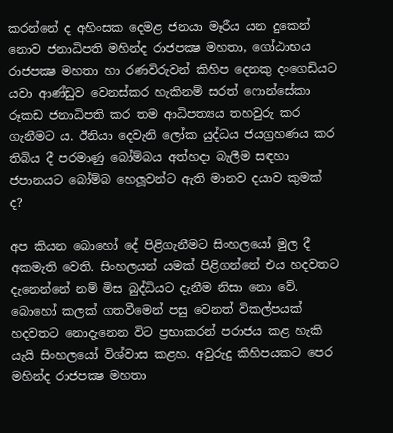කරන්නේ ද අහිංසක දෙමළ ජනයා මෑරීය යන දුකෙන් නොව ජනාධිපති මහින්ද රාජපක්‍ෂ මහතා, ගෝඨාභය රාජපක්‍ෂ මහතා හා රණවිරුවන් කිහිප දෙනකු දංගෙඩියට යවා ආණ්ඩුව වෙනස්කර හැකිනම් සරත් ෆොන්සේකා රූකඩ ජනාධිපති කර තම ආධිපත්‍යය තහවුරු කර ගැනීමට ය. ඊනියා දෙවැනි ලෝක යුද්ධය ජයග්‍රහණය කර තිබිය දී පරමාණු බෝම්බය අත්හදා බැලීම සඳහා ජපානයට බෝම්බ හෙලූවන්ට ඇති මානව දයාව කුමක් ද?

අප කියන බොහෝ දේ පිළිගැනීමට සිංහලයෝ මුල දී අකමැති වෙති. සිංහලයන් යමක් පිළිගන්නේ එය හදවතට දැනෙන්නේ නම් මිස බුද්ධියට දැනීම නිසා නො වේ. බොහෝ කලක් ගතවීමෙන් පසු වෙනත් විකල්පයක් හදවතට නොදැනෙන විට ප්‍රභාකරන් පරාජය කළ හැකි යැයි සිංහලයෝ විශ්වාස කළහ. අවුරුදු කිහිපයකට පෙර මහින්ද රාජපක්‍ෂ මහතා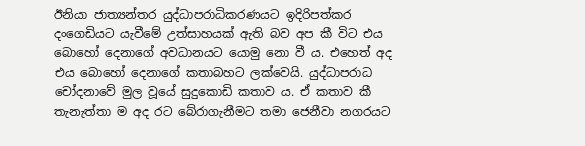ඊනියා ජාත්‍යන්තර යුද්ධාපරාධිකරණයට ඉදිරිපත්කර දංගෙඩියට යැවීමේ උත්සාහයක් ඇති බව අප කී විට එය බොහෝ දෙනාගේ අවධානයට යොමු නො වී ය. එහෙත් අද එය බොහෝ දෙනාගේ කතාබහට ලක්වෙයි. යුද්ධාපරාධ චෝදනාවේ මුල වූයේ සුදුකොඩි කතාව ය. ඒ කතාව කී තැනැත්තා ම අද රට බේරාගැනීමට තමා ජෙනීවා නගරයට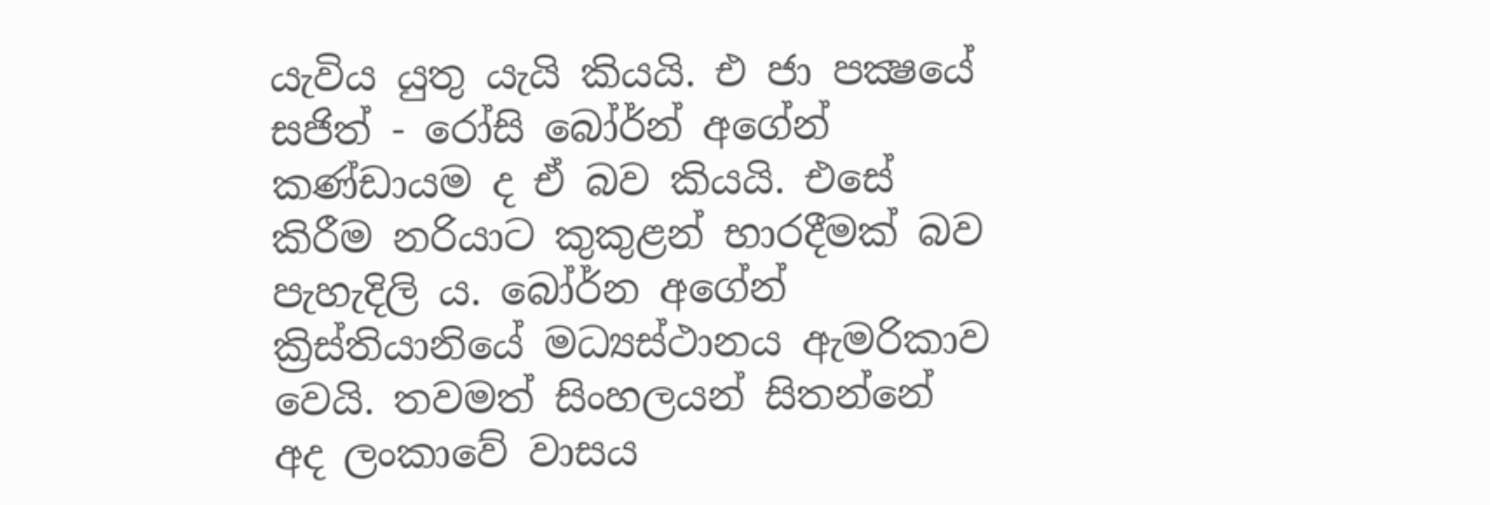යැවිය යුතු යැයි කියයි. එ ජා පක්‍ෂයේ සජිත් - රෝසි බෝර්න් අගේන් කණ්ඩායම ද ඒ බව කියයි. එසේ කිරීම නරියාට කුකුළන් භාරදීමක් බව පැහැදිලි ය. බෝර්න අගේන් ක්‍රිස්තියානියේ මධ්‍යස්ථානය ඇමරිකාව වෙයි. තවමත් සිංහලයන් සිතන්නේ අද ලංකාවේ වාසය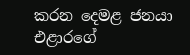කරන දෙමළ ජනයා එළාරගේ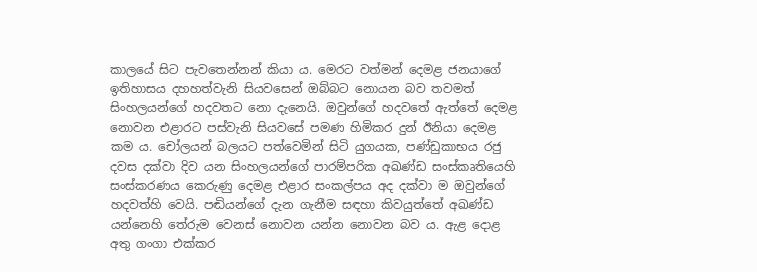කාලයේ සිට පැවතෙන්නන් කියා ය. මෙරට වත්මන් දෙමළ ජනයාගේ ඉතිහාසය දහහත්වැනි සියවසෙන් ඔබ්බට නොයන බව තවමත් සිංහලයන්ගේ හදවතට නො දැනෙයි. ඔවුන්ගේ හදවතේ ඇත්තේ දෙමළ නොවන එළාරට පස්වැනි සියවසේ පමණ හිමිකර දුන් ඊනියා දෙමළ කම ය. චෝලයන් බලයට පත්වෙමින් සිටි යුගයක, පණ්ඩුකාභය රජු දවස දක්වා දිව යන සිංහලයන්ගේ පාරම්පරික අඛණ්ඩ සංස්කෘතියෙහි සංස්කරණය කෙරුණු දෙමළ එළාර සංකල්පය අද දක්වා ම ඔවුන්ගේ හදවත්හි වෙයි. පඬියන්ගේ දැන ගැනීම සඳහා කිවයුත්තේ අඛණ්ඩ යන්නෙහි තේරුම වෙනස් නොවන යන්න නොවන බව ය. ඇළ දොළ අතු ගංගා එක්කර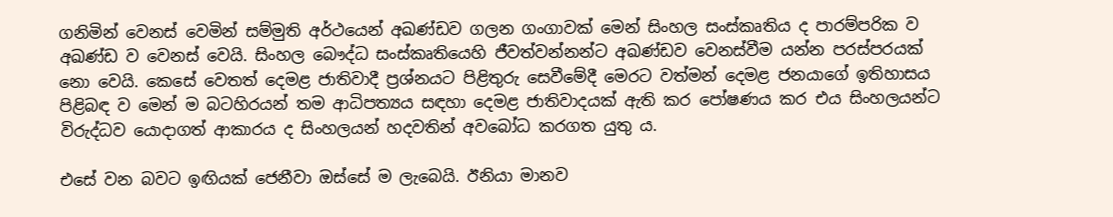ගනිමින් වෙනස් වෙමින් සම්මුති අර්ථයෙන් අඛණ්ඩව ගලන ගංගාවක් මෙන් සිංහල සංස්කෘතිය ද පාරම්පරික ව අඛණ්ඩ ව වෙනස් වෙයි. සිංහල බෞද්ධ සංස්කෘතියෙහි ජීවත්වන්නන්ට අඛණ්ඩව වෙනස්වීම යන්න පරස්පරයක් නො වෙයි. කෙසේ වෙතත් දෙමළ ජාතිවාදී ප්‍රශ්නයට පිළිතුරු සෙවීමේදී මෙරට වත්මන් දෙමළ ජනයාගේ ඉතිහාසය පිළිබඳ ව මෙන් ම බටහිරයන් තම ආධිපත්‍යය සඳහා දෙමළ ජාතිවාදයක් ඇති කර පෝෂණය කර එය සිංහලයන්ට විරුද්ධව යොදාගත් ආකාරය ද සිංහලයන් හදවතින් අවබෝධ කරගත යුතු ය.

එසේ වන බවට ඉඟියක් ජෙනීවා ඔස්සේ ම ලැබෙයි. ඊනියා මානව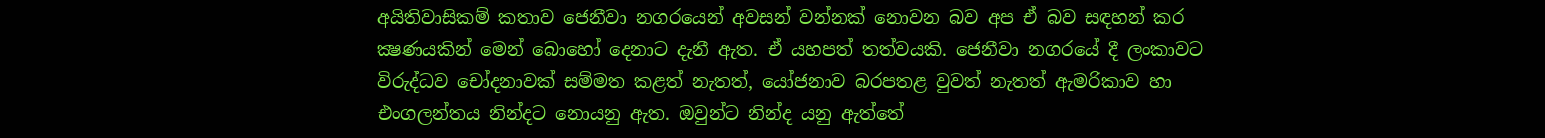අයිතිවාසිකම් කතාව ජෙනීවා නගරයෙන් අවසන් වන්නක් නොවන බව අප ඒ බව සඳහන් කර ක්‍ෂණයකින් මෙන් බොහෝ දෙනාට දැනී ඇත. ඒ යහපත් තත්වයකි. ජෙනීවා නගරයේ දී ලංකාවට විරුද්ධව චෝදනාවක් සම්මත කළත් නැතත්, යෝජනාව බරපතළ වුවත් නැතත් ඇමරිකාව හා එංගලන්තය නින්දට නොයනු ඇත. ඔවුන්ට නින්ද යනු ඇත්තේ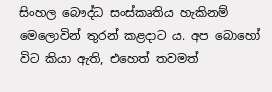සිංහල බෞද්ධ සංස්කෘතිය හැකිනම් මෙලොවින් තුරන් කළදාට ය. අප බොහෝ විට කියා ඇති, එහෙත් තවමත්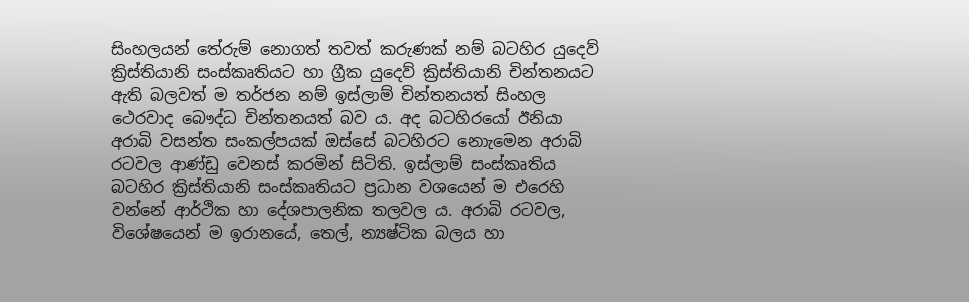සිංහලයන් තේරුම් නොගත් තවත් කරුණක් නම් බටහිර යුදෙව් ක්‍රිස්තියානි සංස්කෘතියට හා ග්‍රීක යුදෙව් ක්‍රිස්තියානි චින්තනයට ඇති බලවත් ම තර්ජන නම් ඉස්ලාම් චින්තනයත් සිංහල ථෙරවාද බෞද්ධ චින්තනයත් බව ය. අද බටහිරයෝ ඊනියා අරාබි වසන්ත සංකල්පයක් ඔස්සේ බටහිරට නොැමෙන අරාබි රටවල ආණ්ඩු වෙනස් කරමින් සිටිති. ඉස්ලාම් සංස්කෘතිය බටහිර ක්‍රිස්තියානි සංස්කෘතියට ප්‍රධාන වශයෙන් ම එරෙහි වන්නේ ආර්ථික හා දේශපාලනික තලවල ය. අරාබි රටවල, විශේෂයෙන් ම ඉරානයේ, තෙල්, න්‍යෂ්ටික බලය හා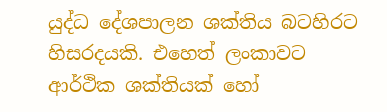යුද්ධ දේශපාලන ශක්තිය බටහිරට හිසරදයකි. එහෙත් ලංකාවට ආර්ථික ශක්තියක් හෝ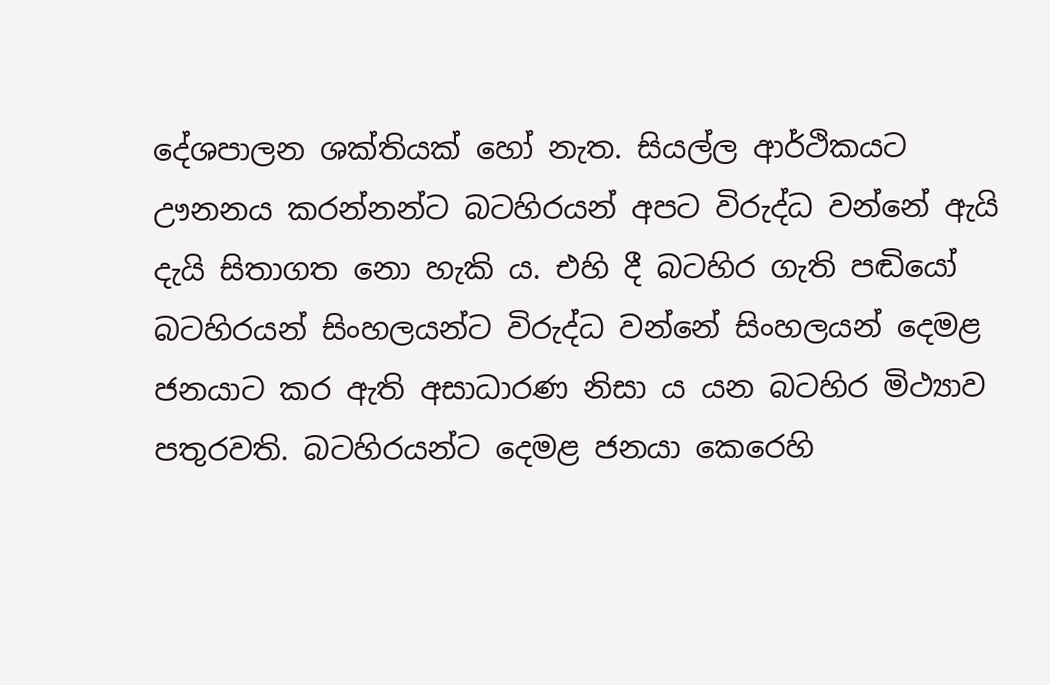දේශපාලන ශක්තියක් හෝ නැත. සියල්ල ආර්ථිකයට ඌනනය කරන්නන්ට බටහිරයන් අපට විරුද්ධ වන්නේ ඇයි දැයි සිතාගත නො හැකි ය. එහි දී බටහිර ගැති පඬියෝ බටහිරයන් සිංහලයන්ට විරුද්ධ වන්නේ සිංහලයන් දෙමළ ජනයාට කර ඇති අසාධාරණ නිසා ය යන බටහිර මිථ්‍යාව පතුරවති. බටහිරයන්ට දෙමළ ජනයා කෙරෙහි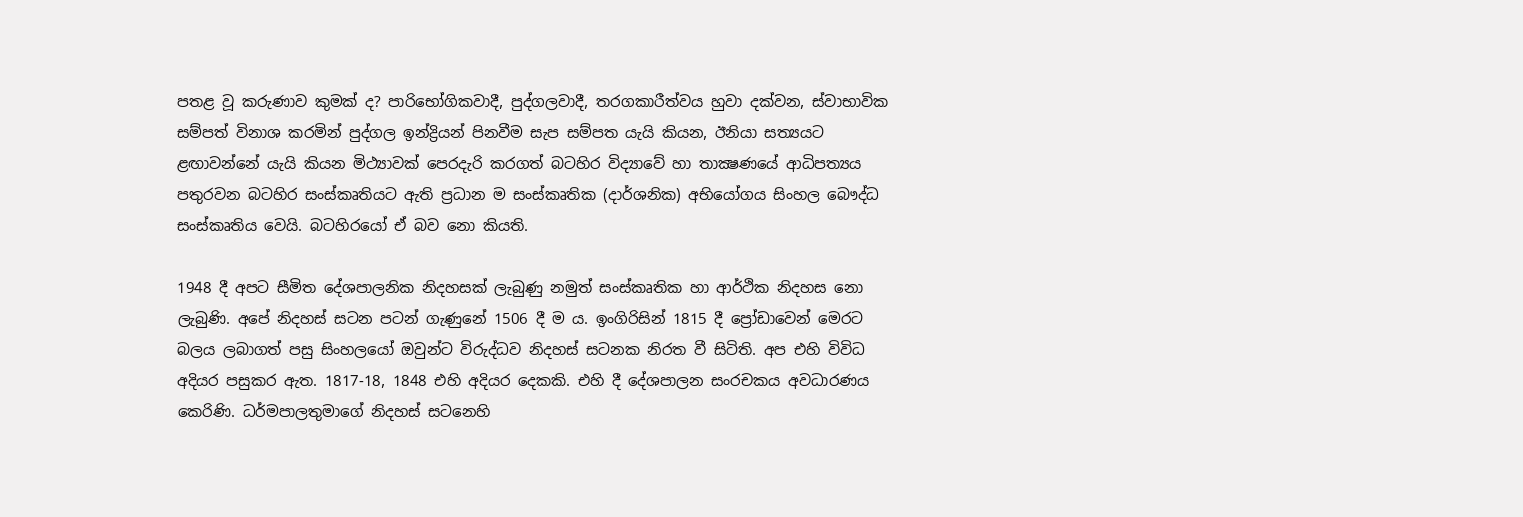පතළ වූ කරුණාව කුමක් ද? පාරිභෝගිකවාදී, පුද්ගලවාදී, තරගකාරීත්වය හුවා දක්වන, ස්වාභාවික සම්පත් විනාශ කරමින් පුද්ගල ඉන්ද්‍රියන් පිනවීම සැප සම්පත යැයි කියන, ඊනියා සත්‍යයට ළඟාවන්නේ යැයි කියන මිථ්‍යාවක් පෙරදැරි කරගත් බටහිර විද්‍යාවේ හා තාක්‍ෂණයේ ආධිපත්‍යය පතුරවන බටහිර සංස්කෘතියට ඇති ප්‍රධාන ම සංස්කෘතික (දාර්ශනික) අභියෝගය සිංහල බෞද්ධ සංස්කෘතිය වෙයි. බටහිරයෝ ඒ බව නො කියති.

1948 දී අපට සීමිත දේශපාලනික නිදහසක් ලැබුණු නමුත් සංස්කෘතික හා ආර්ථික නිදහස නො ලැබුණි. අපේ නිදහස් සටන පටන් ගැණුනේ 1506 දී ම ය. ඉංගිරිසින් 1815 දී ප්‍රෝඩාවෙන් මෙරට බලය ලබාගත් පසු සිංහලයෝ ඔවුන්ට විරුද්ධව නිදහස් සටනක නිරත වී සිටිති. අප එහි විවිධ අදියර පසුකර ඇත. 1817-18, 1848 එහි අදියර දෙකකි. එහි දී දේශපාලන සංරචකය අවධාරණය කෙරිණි. ධර්මපාලතුමාගේ නිදහස් සටනෙහි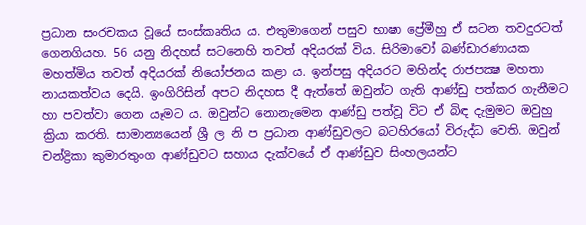ප්‍රධාන සංරචකය වූයේ සංස්කෘතිය ය. එතුමාගෙන් පසුව භාෂා ප්‍රේමීහු ඒ සටන තවදුරටත් ගෙනගියහ. 56 යනු නිදහස් සටනෙහි තවත් අදියරක් විය. සිරිමාවෝ බණ්ඩාරණායක මහත්මිය තවත් අදියරක් නියෝජනය කළා ය. ඉන්පසු අදියරට මහින්ද රාජපක්‍ෂ මහතා නායකත්වය දෙයි. ඉංගිරිසින් අපට නිදහස දී ඇත්තේ ඔවුන්ට ගැති ආණ්ඩු පත්කර ගැනීමට හා පවත්වා ගෙන යෑමට ය. ඔවුන්ට නොනැමෙන ආණ්ඩු පත්වූ විට ඒ බිඳ දැමුමට ඔවුහු ක්‍රියා කරති. සාමාන්‍යයෙන් ශ්‍රී ල නි ප ප්‍රධාන ආණ්ඩුවලට බටහිරයෝ විරුද්ධ වෙති. ඔවුන් චන්ද්‍රිකා කුමාරතුංග ආණ්ඩුවට සහාය දැක්වයේ ඒ ආණ්ඩුව සිංහලයන්ට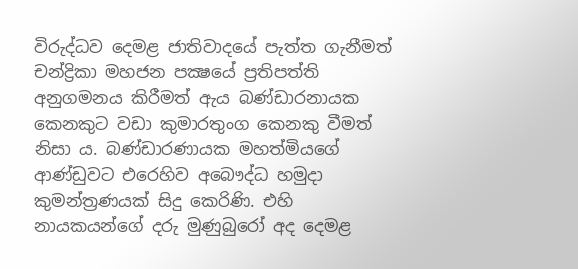විරුද්ධව දෙමළ ජාතිවාදයේ පැත්ත ගැනීමත් චන්ද්‍රිකා මහජන පක්‍ෂයේ ප්‍රතිපත්ති අනුගමනය කිරීමත් ඇය බණ්ඩාරනායක කෙනකුට වඩා කුමාරතුංග කෙනකු වීමත් නිසා ය. බණ්ඩාරණායක මහත්මියගේ ආණ්ඩුවට එරෙහිව අබෞද්ධ හමුදා කුමන්ත්‍රණයක් සිදු කෙරිණි. එහි නායකයන්ගේ දරු මුණුබුරෝ අද දෙමළ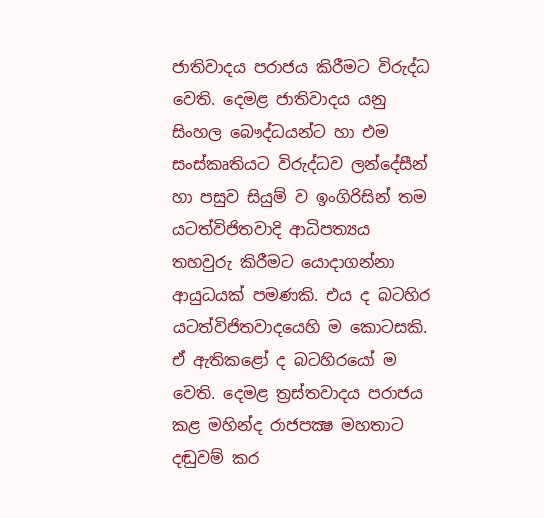ජාතිවාදය පරාජය කිරීමට විරුද්ධ වෙති. දෙමළ ජාතිවාදය යනු සිංහල බෞද්ධයන්ට හා එම සංස්කෘතියට විරුද්ධව ලන්දේසීන් හා පසුව සියුම් ව ඉංගිරිසින් තම යටත්විජිතවාදි ආධිපත්‍යය තහවුරු කිරීමට යොදාගන්නා ආයුධයක් පමණකි. එය ද බටහිර යටත්විජිතවාදයෙහි ම කොටසකි. ඒ ඇතිකළෝ ද බටහිරයෝ ම වෙති. දෙමළ ත්‍රස්තවාදය පරාජය කළ මහින්ද රාජපක්‍ෂ මහතාට දඬුවම් කර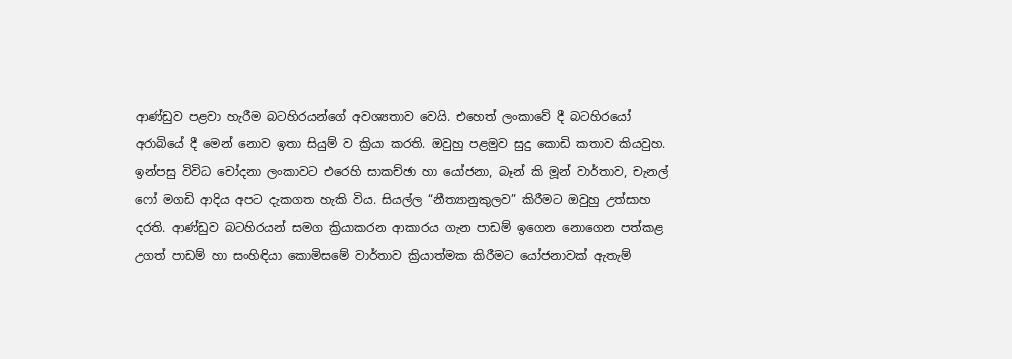ආණ්ඩුව පළවා හැරීම බටහිරයන්ගේ අවශ්‍යතාව වෙයි. එහෙත් ලංකාවේ දී බටහිරයෝ අරාබියේ දී මෙන් නොව ඉතා සියුම් ව ක්‍රියා කරති. ඔවුහු පළමුව සුදු කොඩි කතාව කියවුහ. ඉන්පසු විවිධ චෝදනා ලංකාවට එරෙහි සාකච්ඡා හා යෝජනා, බෑන් කි මූන් වාර්තාව, චැනල් ෆෝ මගඩි ආදිය අපට දැකගත හැකි විය. සියල්ල “නීත්‍යානුකුලව” කිරීමට ඔවුහු උත්සාහ දරති. ආණ්ඩුව බටහිරයන් සමග ක්‍රියාකරන ආකාරය ගැන පාඩම් ඉගෙන නොගෙන පත්කළ උගත් පාඩම් හා සංහිඳියා කොමිසමේ වාර්තාව ක්‍රියාත්මක කිරීමට යෝජනාවක් ඇතැම්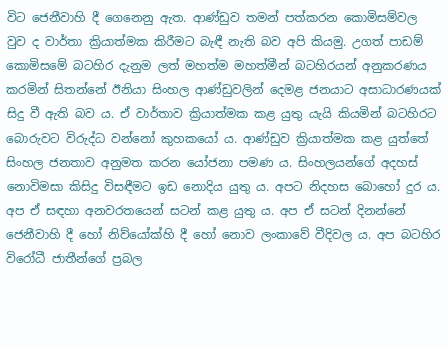විට ජෙනීවාහි දී ගෙනෙනු ඇත. ආණ්ඩුව තමන් පත්කරන කොමිසම්වල වුව ද වාර්තා ක්‍රියාත්මක කිරීමට බැඳී නැති බව අපි කියමු. උගත් පාඩම් කොමිසමේ බටහිර දැනුම ලත් මහත්ම මහත්මීන් බටහිරයන් අනුකරණය කරමින් සිතන්නේ ඊනියා සිංහල ආණ්ඩුවලින් දෙමළ ජනයාට අසාධාරණයක් සිදු වී ඇති බව ය. ඒ වාර්තාව ක්‍රියාත්මක කළ යුතු යැයි කියමින් බටහිරට බොරුවට විරුද්ධ වන්නෝ කුහකයෝ ය. ආණ්ඩුව ක්‍රියාත්මක කළ යුත්තේ සිංහල ජනතාව අනුමත කරන යෝජනා පමණ ය. සිංහලයන්ගේ අදහස් නොවිමසා කිසිදු විසඳීමට ඉඩ නොදිය යුතු ය. අපට නිදහස බොහෝ දුර ය. අප ඒ සඳහා අනවරතයෙන් සටන් කළ යුතු ය. අප ඒ සටන් දිනන්නේ ජෙනීවාහි දී හෝ නිව්යෝක්හි දී හෝ නොව ලංකාවේ වීදිවල ය. අප බටහිර විරෝධී ජාතීන්ගේ ප්‍රබල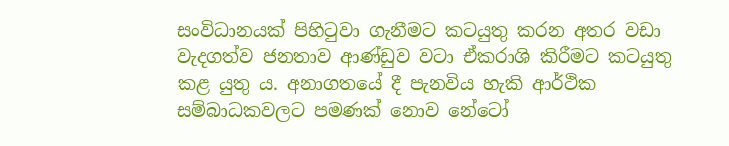සංවිධානයක් පිහිටුවා ගැනීමට කටයුතු කරන අතර වඩා වැදගත්ව ජනතාව ආණ්ඩුව වටා ඒකරාශි කිරීමට කටයුතු කළ යුතු ය. අනාගතයේ දී පැනවිය හැකි ආර්ථික සම්බාධකවලට පමණක් නොව නේටෝ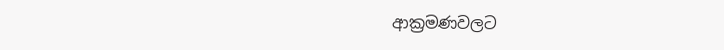ආක්‍රමණවලට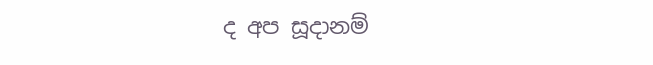ද අප සූදානම්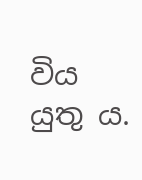විය යුතු ය.